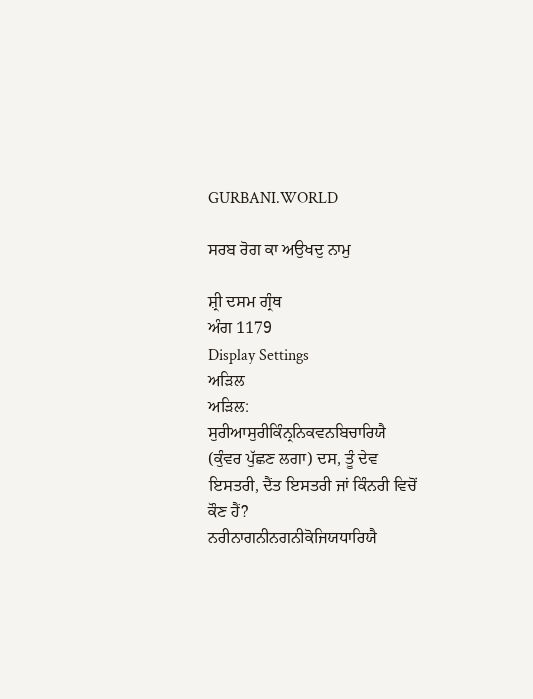GURBANI.WORLD

ਸਰਬ ਰੋਗ ਕਾ ਅਉਖਦੁ ਨਾਮੁ

ਸ਼੍ਰੀ ਦਸਮ ਗ੍ਰੰਥ
ਅੰਗ 1179
Display Settings
ਅੜਿਲ
ਅੜਿਲ:
ਸੁਰੀਆਸੁਰੀਕਿੰਨ੍ਰਨਿਕਵਨਬਿਚਾਰਿਯੈ
(ਕੁੰਵਰ ਪੁੱਛਣ ਲਗਾ) ਦਸ, ਤੂੰ ਦੇਵ ਇਸਤਰੀ, ਦੈਂਤ ਇਸਤਰੀ ਜਾਂ ਕਿੰਨਰੀ ਵਿਚੋਂ ਕੌਣ ਹੈਂ?
ਨਰੀਨਾਗਨੀਨਗਨੀਕੋਜਿਯਧਾਰਿਯੈ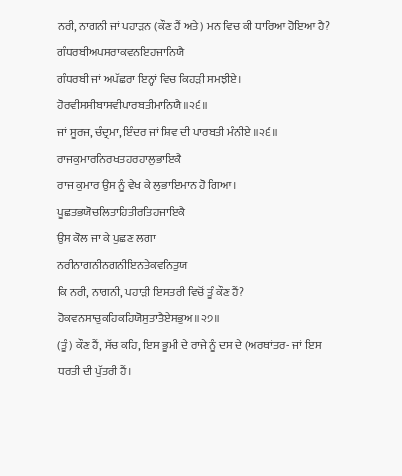ਨਰੀ, ਨਾਗਨੀ ਜਾਂ ਪਹਾੜਨ (ਕੌਣ ਹੈਂ ਅਤੇ) ਮਨ ਵਿਚ ਕੀ ਧਾਰਿਆ ਹੋਇਆ ਹੈ?
ਗੰਧਰਬੀਅਪਸਰਾਕਵਨਇਹਜਾਨਿਯੈ
ਗੰਧਰਬੀ ਜਾਂ ਅਪੱਛਰਾ ਇਨ੍ਹਾਂ ਵਿਚ ਕਿਹੜੀ ਸਮਝੀਏ।
ਹੋਰਵੀਸਸੀਬਾਸਵੀਪਾਰਬਤੀਮਾਨਿਯੈ॥੨੬॥
ਜਾਂ ਸੂਰਜ, ਚੰਦ੍ਰਮਾ, ਇੰਦਰ ਜਾਂ ਸ਼ਿਵ ਦੀ ਪਾਰਬਤੀ ਮੰਨੀਏ ॥੨੬॥
ਰਾਜਕੁਮਾਰਨਿਰਖਤਹਰਹਾਲੁਭਾਇਕੈ
ਰਾਜ ਕੁਮਾਰ ਉਸ ਨੂੰ ਵੇਖ ਕੇ ਲੁਭਾਇਮਾਨ ਹੋ ਗਿਆ।
ਪੂਛਤਭਯੋਚਲਿਤਾਹਿਤੀਰਤਿਹਜਾਇਕੈ
ਉਸ ਕੋਲ ਜਾ ਕੇ ਪੁਛਣ ਲਗਾ
ਨਰੀਨਾਗਨੀਨਗਨੀਇਨਤੇਕਵਨਿਤੁਯ
ਕਿ ਨਰੀ, ਨਾਗਨੀ, ਪਹਾੜੀ ਇਸਤਰੀ ਵਿਚੋਂ ਤੂੰ ਕੌਣ ਹੈਂ?
ਹੋਕਵਨਸਾਚੁਕਹਿਕਹਿਯੋਸੁਤਾਤੈਏਸਭੁਅ॥੨੭॥
(ਤੂੰ) ਕੌਣ ਹੈਂ, ਸੱਚ ਕਹਿ, ਇਸ ਭੂਮੀ ਦੇ ਰਾਜੇ ਨੂੰ ਦਸ ਦੇ (ਅਰਥਾਂਤਰ- ਜਾਂ ਇਸ ਧਰਤੀ ਦੀ ਪੁੱਤਰੀ ਹੈਂ।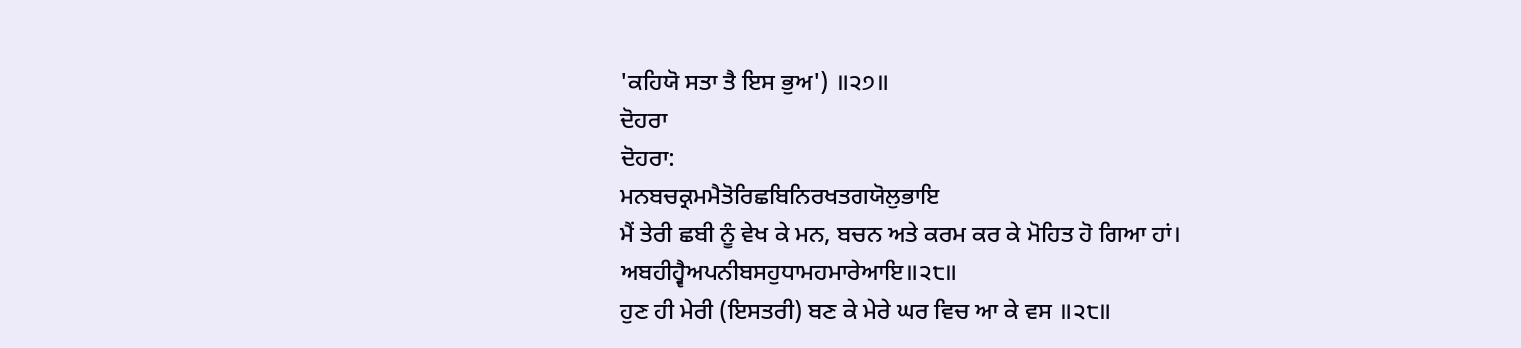'ਕਹਿਯੋ ਸਤਾ ਤੈ ਇਸ ਭੁਅ') ॥੨੭॥
ਦੋਹਰਾ
ਦੋਹਰਾ:
ਮਨਬਚਕ੍ਰਮਮੈਤੋਰਿਛਬਿਨਿਰਖਤਗਯੋਲੁਭਾਇ
ਮੈਂ ਤੇਰੀ ਛਬੀ ਨੂੰ ਵੇਖ ਕੇ ਮਨ, ਬਚਨ ਅਤੇ ਕਰਮ ਕਰ ਕੇ ਮੋਹਿਤ ਹੋ ਗਿਆ ਹਾਂ।
ਅਬਹੀਹ੍ਵੈਅਪਨੀਬਸਹੁਧਾਮਹਮਾਰੇਆਇ॥੨੮॥
ਹੁਣ ਹੀ ਮੇਰੀ (ਇਸਤਰੀ) ਬਣ ਕੇ ਮੇਰੇ ਘਰ ਵਿਚ ਆ ਕੇ ਵਸ ॥੨੮॥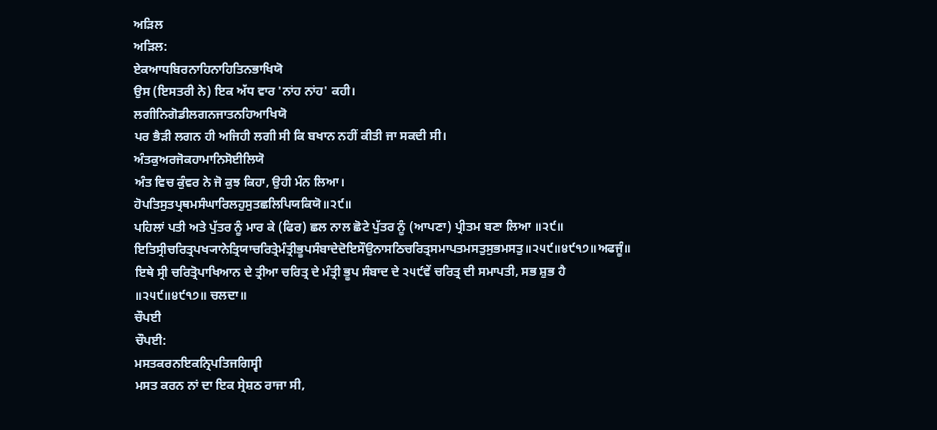ਅੜਿਲ
ਅੜਿਲ:
ਏਕਆਧਬਿਰਨਾਹਿਨਾਹਿਤਿਨਭਾਖਿਯੋ
ਉਸ (ਇਸਤਰੀ ਨੇ) ਇਕ ਅੱਧ ਵਾਰ 'ਨਾਂਹ ਨਾਂਹ' ਕਹੀ।
ਲਗੀਨਿਗੋਡੀਲਗਨਜਾਤਨਹਿਆਖਿਯੋ
ਪਰ ਭੈੜੀ ਲਗਨ ਹੀ ਅਜਿਹੀ ਲਗੀ ਸੀ ਕਿ ਬਖਾਨ ਨਹੀਂ ਕੀਤੀ ਜਾ ਸਕਦੀ ਸੀ।
ਅੰਤਕੁਅਰਜੋਕਹਾਮਾਨਿਸੋਈਲਿਯੋ
ਅੰਤ ਵਿਚ ਕੁੰਵਰ ਨੇ ਜੋ ਕੁਝ ਕਿਹਾ, ਉਹੀ ਮੰਨ ਲਿਆ।
ਹੋਪਤਿਸੁਤਪ੍ਰਥਮਸੰਘਾਰਿਲਹੁਸੁਤਛਲਿਪਿਯਕਿਯੋ॥੨੯॥
ਪਹਿਲਾਂ ਪਤੀ ਅਤੇ ਪੁੱਤਰ ਨੂੰ ਮਾਰ ਕੇ (ਫਿਰ) ਛਲ ਨਾਲ ਛੋਟੇ ਪੁੱਤਰ ਨੂੰ (ਆਪਣਾ) ਪ੍ਰੀਤਮ ਬਣਾ ਲਿਆ ॥੨੯॥
ਇਤਿਸ੍ਰੀਚਰਿਤ੍ਰਪਖ੍ਯਾਨੇਤ੍ਰਿਯਾਚਰਿਤ੍ਰੇਮੰਤ੍ਰੀਭੂਪਸੰਬਾਦੇਦੋਇਸੌਉਨਾਸਠਿਚਰਿਤ੍ਰਸਮਾਪਤਮਸਤੁਸੁਭਮਸਤੁ॥੨੫੯॥੪੯੧੭॥ਅਫਜੂੰ॥
ਇਥੇ ਸ੍ਰੀ ਚਰਿਤ੍ਰੋਪਾਖਿਆਨ ਦੇ ਤ੍ਰੀਆ ਚਰਿਤ੍ਰ ਦੇ ਮੰਤ੍ਰੀ ਭੂਪ ਸੰਬਾਦ ਦੇ ੨੫੯ਵੇਂ ਚਰਿਤ੍ਰ ਦੀ ਸਮਾਪਤੀ, ਸਭ ਸ਼ੁਭ ਹੈ ॥੨੫੯॥੪੯੧੭॥ ਚਲਦਾ॥
ਚੌਪਈ
ਚੌਪਈ:
ਮਸਤਕਰਨਇਕਨ੍ਰਿਪਤਿਜਗਿਸ੍ਵੀ
ਮਸਤ ਕਰਨ ਨਾਂ ਦਾ ਇਕ ਸ੍ਰੇਸ਼ਠ ਰਾਜਾ ਸੀ,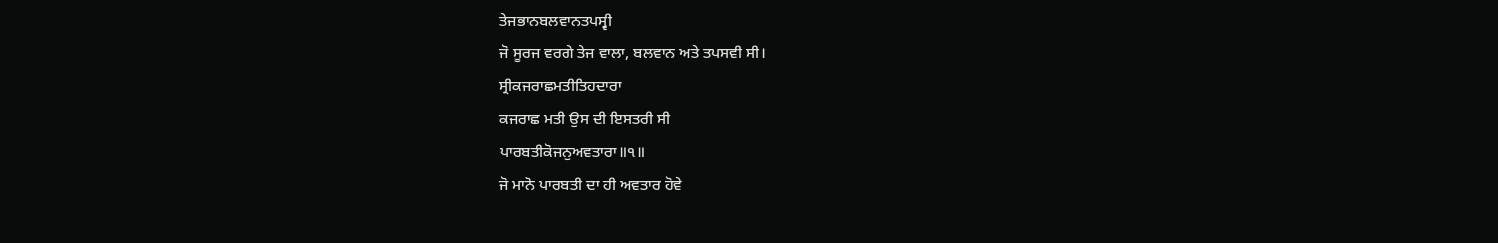ਤੇਜਭਾਨਬਲਵਾਨਤਪਸ੍ਵੀ
ਜੋ ਸੂਰਜ ਵਰਗੇ ਤੇਜ ਵਾਲਾ, ਬਲਵਾਨ ਅਤੇ ਤਪਸਵੀ ਸੀ।
ਸ੍ਰੀਕਜਰਾਛਮਤੀਤਿਹਦਾਰਾ
ਕਜਰਾਛ ਮਤੀ ਉਸ ਦੀ ਇਸਤਰੀ ਸੀ
ਪਾਰਬਤੀਕੋਜਨੁਅਵਤਾਰਾ॥੧॥
ਜੋ ਮਾਨੋ ਪਾਰਬਤੀ ਦਾ ਹੀ ਅਵਤਾਰ ਹੋਵੇ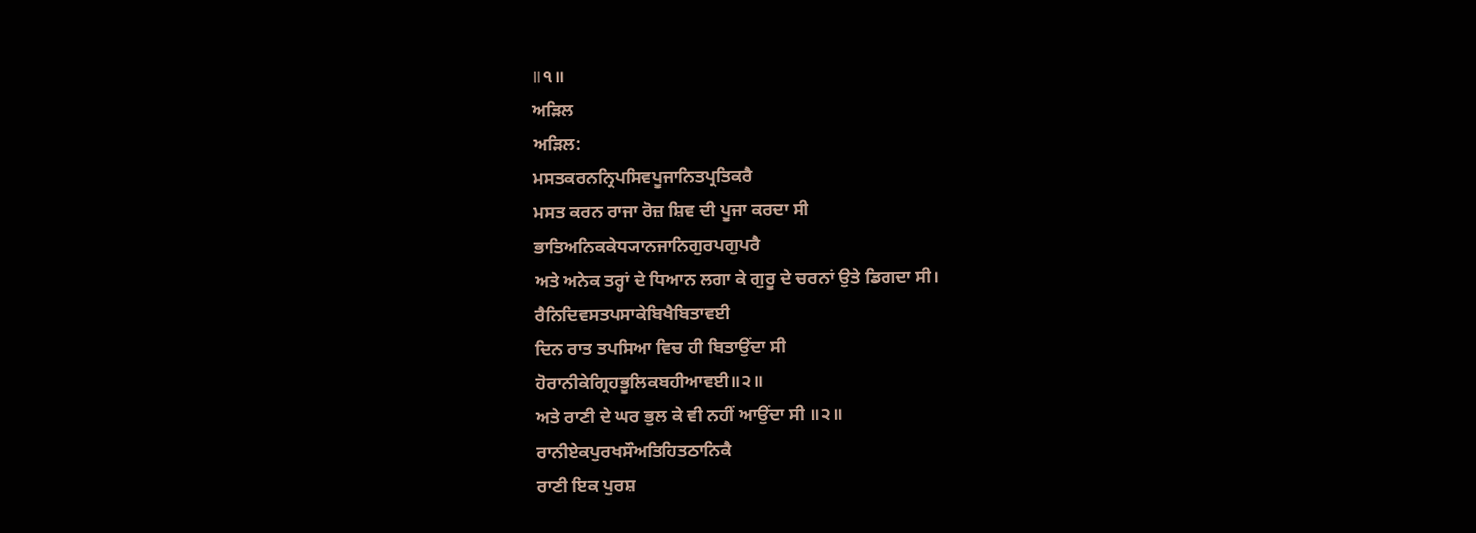॥੧॥
ਅੜਿਲ
ਅੜਿਲ:
ਮਸਤਕਰਨਨ੍ਰਿਪਸਿਵਪੂਜਾਨਿਤਪ੍ਰਤਿਕਰੈ
ਮਸਤ ਕਰਨ ਰਾਜਾ ਰੋਜ਼ ਸ਼ਿਵ ਦੀ ਪੂਜਾ ਕਰਦਾ ਸੀ
ਭਾਤਿਅਨਿਕਕੇਧ੍ਯਾਨਜਾਨਿਗੁਰਪਗੁਪਰੈ
ਅਤੇ ਅਨੇਕ ਤਰ੍ਹਾਂ ਦੇ ਧਿਆਨ ਲਗਾ ਕੇ ਗੁਰੂ ਦੇ ਚਰਨਾਂ ਉਤੇ ਡਿਗਦਾ ਸੀ।
ਰੈਨਿਦਿਵਸਤਪਸਾਕੇਬਿਖੈਬਿਤਾਵਈ
ਦਿਨ ਰਾਤ ਤਪਸਿਆ ਵਿਚ ਹੀ ਬਿਤਾਉਂਦਾ ਸੀ
ਹੋਰਾਨੀਕੇਗ੍ਰਿਹਭੂਲਿਕਬਹੀਆਵਈ॥੨॥
ਅਤੇ ਰਾਣੀ ਦੇ ਘਰ ਭੁਲ ਕੇ ਵੀ ਨਹੀਂ ਆਉਂਦਾ ਸੀ ॥੨॥
ਰਾਨੀਏਕਪੁਰਖਸੌਅਤਿਹਿਤਠਾਨਿਕੈ
ਰਾਣੀ ਇਕ ਪੁਰਸ਼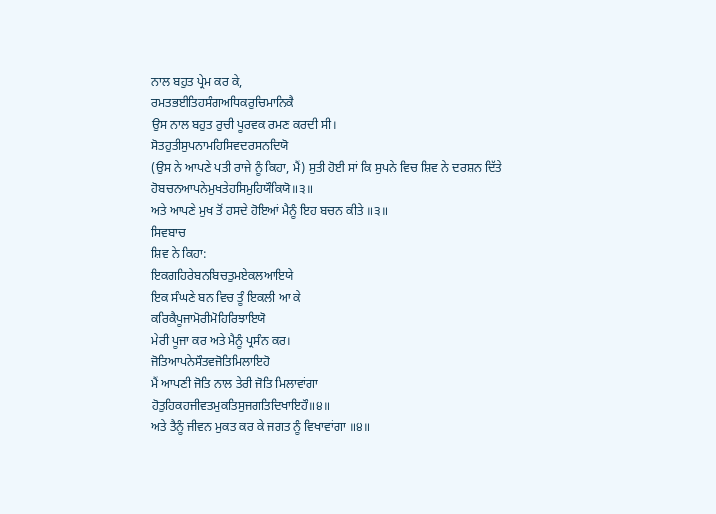ਨਾਲ ਬਹੁਤ ਪ੍ਰੇਮ ਕਰ ਕੇ,
ਰਮਤਭਈਤਿਹਸੰਗਅਧਿਕਰੁਚਿਮਾਨਿਕੈ
ਉਸ ਨਾਲ ਬਹੁਤ ਰੁਚੀ ਪੂਰਵਕ ਰਮਣ ਕਰਦੀ ਸੀ।
ਸੋਤਹੁਤੀਸੁਪਨਾਮਹਿਸਿਵਦਰਸਨਦਿਯੋ
(ਉਸ ਨੇ ਆਪਣੇ ਪਤੀ ਰਾਜੇ ਨੂੰ ਕਿਹਾ, ਮੈਂ) ਸੁਤੀ ਹੋਈ ਸਾਂ ਕਿ ਸੁਪਨੇ ਵਿਚ ਸ਼ਿਵ ਨੇ ਦਰਸ਼ਨ ਦਿੱਤੇ
ਹੋਬਚਨਆਪਨੇਮੁਖਤੇਹਸਿਮੁਹਿਯੌਕਿਯੋ॥੩॥
ਅਤੇ ਆਪਣੇ ਮੁਖ ਤੋਂ ਹਸਦੇ ਹੋਇਆਂ ਮੈਨੂੰ ਇਹ ਬਚਨ ਕੀਤੇ ॥੩॥
ਸਿਵਬਾਚ
ਸ਼ਿਵ ਨੇ ਕਿਹਾ:
ਇਕਗਹਿਰੇਬਨਬਿਚਤੁਮਏਕਲਆਇਯੇ
ਇਕ ਸੰਘਣੇ ਬਨ ਵਿਚ ਤੂੰ ਇਕਲੀ ਆ ਕੇ
ਕਰਿਕੈਪੂਜਾਮੋਰੀਮੋਹਿਰਿਝਾਇਯੋ
ਮੇਰੀ ਪੂਜਾ ਕਰ ਅਤੇ ਮੈਨੂੰ ਪ੍ਰਸੰਨ ਕਰ।
ਜੋਤਿਆਪਨੇਸੌਤਵਜੋਤਿਮਿਲਾਇਹੋ
ਮੈਂ ਆਪਣੀ ਜੋਤਿ ਨਾਲ ਤੇਰੀ ਜੋਤਿ ਮਿਲਾਵਾਂਗਾ
ਹੋਤੁਹਿਕਹਜੀਵਤਮੁਕਤਿਸੁਜਗਤਿਦਿਖਾਇਹੌ॥੪॥
ਅਤੇ ਤੈਨੂੰ ਜੀਵਨ ਮੁਕਤ ਕਰ ਕੇ ਜਗਤ ਨੂੰ ਵਿਖਾਵਾਂਗਾ ॥੪॥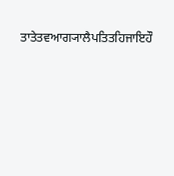ਤਾਤੇਤਵਆਗ੍ਯਾਲੈਪਤਿਤਹਿਜਾਇਹੌ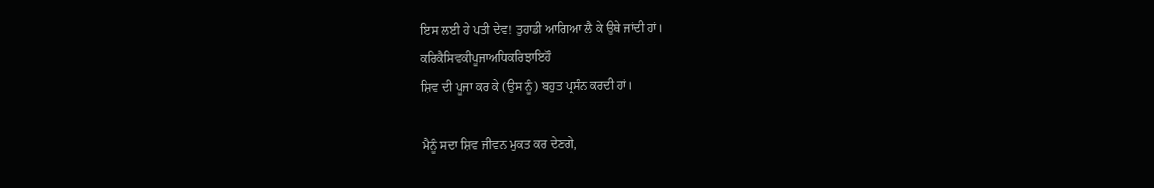ਇਸ ਲਈ ਹੇ ਪਤੀ ਦੇਵ! ਤੁਹਾਡੀ ਆਗਿਆ ਲੈ ਕੇ ਉਥੇ ਜਾਂਦੀ ਹਾਂ।
ਕਰਿਕੈਸਿਵਕੀਪੂਜਾਅਧਿਕਰਿਝਾਇਹੌ
ਸ਼ਿਵ ਦੀ ਪੂਜਾ ਕਰ ਕੇ (ਉਸ ਨੂੰ) ਬਹੁਤ ਪ੍ਰਸੰਨ ਕਰਦੀ ਹਾਂ।

ਮੈਨੂੰ ਸਦਾ ਸ਼ਿਵ ਜੀਵਨ ਮੁਕਤ ਕਰ ਦੇਣਗੇ,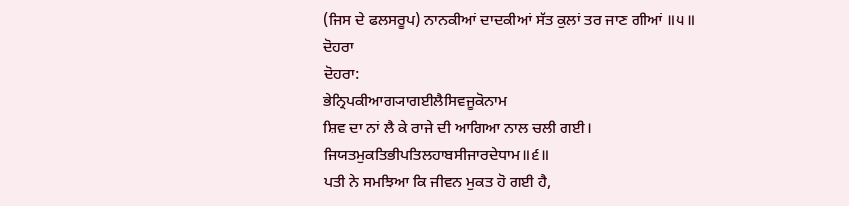(ਜਿਸ ਦੇ ਫਲਸਰੂਪ) ਨਾਨਕੀਆਂ ਦਾਦਕੀਆਂ ਸੱਤ ਕੁਲਾਂ ਤਰ ਜਾਣ ਗੀਆਂ ॥੫॥
ਦੋਹਰਾ
ਦੋਹਰਾ:
ਭੇਨ੍ਰਿਪਕੀਆਗ੍ਯਾਗਈਲੈਸਿਵਜੂਕੋਨਾਮ
ਸ਼ਿਵ ਦਾ ਨਾਂ ਲੈ ਕੇ ਰਾਜੇ ਦੀ ਆਗਿਆ ਨਾਲ ਚਲੀ ਗਈ।
ਜਿਯਤਮੁਕਤਿਭੀਪਤਿਲਹਾਬਸੀਜਾਰਦੇਧਾਮ॥੬॥
ਪਤੀ ਨੇ ਸਮਝਿਆ ਕਿ ਜੀਵਨ ਮੁਕਤ ਹੋ ਗਈ ਹੈ,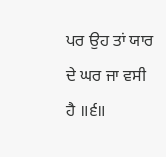ਪਰ ਉਹ ਤਾਂ ਯਾਰ ਦੇ ਘਰ ਜਾ ਵਸੀ ਹੈ ॥੬॥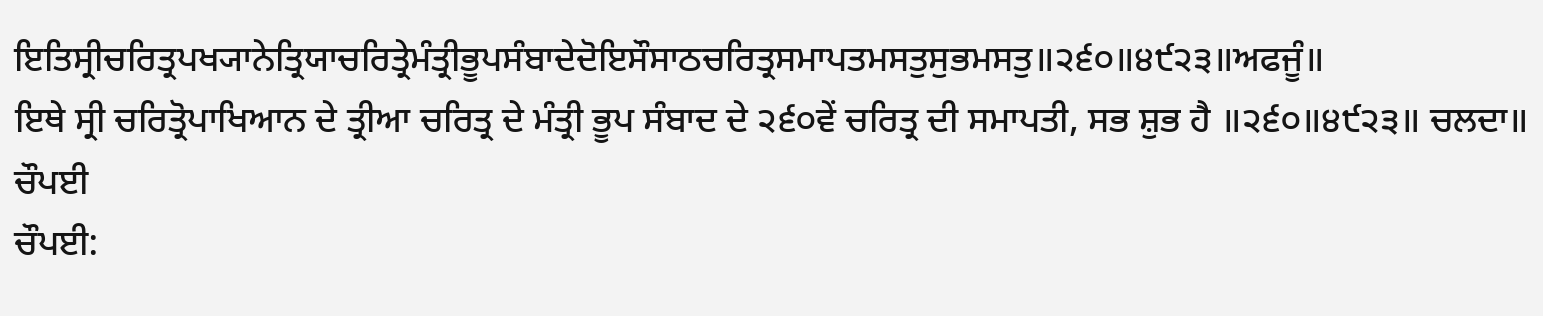ਇਤਿਸ੍ਰੀਚਰਿਤ੍ਰਪਖ੍ਯਾਨੇਤ੍ਰਿਯਾਚਰਿਤ੍ਰੇਮੰਤ੍ਰੀਭੂਪਸੰਬਾਦੇਦੋਇਸੌਸਾਠਚਰਿਤ੍ਰਸਮਾਪਤਮਸਤੁਸੁਭਮਸਤੁ॥੨੬੦॥੪੯੨੩॥ਅਫਜੂੰ॥
ਇਥੇ ਸ੍ਰੀ ਚਰਿਤ੍ਰੋਪਾਖਿਆਨ ਦੇ ਤ੍ਰੀਆ ਚਰਿਤ੍ਰ ਦੇ ਮੰਤ੍ਰੀ ਭੂਪ ਸੰਬਾਦ ਦੇ ੨੬੦ਵੇਂ ਚਰਿਤ੍ਰ ਦੀ ਸਮਾਪਤੀ, ਸਭ ਸ਼ੁਭ ਹੈ ॥੨੬੦॥੪੯੨੩॥ ਚਲਦਾ॥
ਚੌਪਈ
ਚੌਪਈ: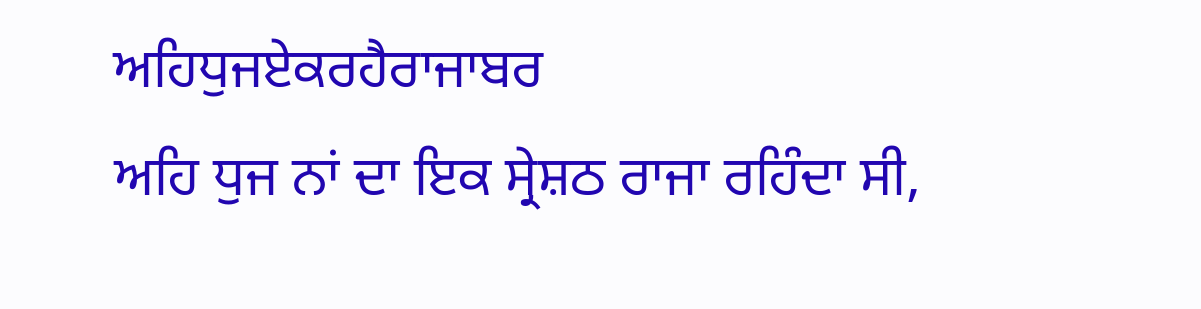ਅਹਿਧੁਜਏਕਰਹੈਰਾਜਾਬਰ
ਅਹਿ ਧੁਜ ਨਾਂ ਦਾ ਇਕ ਸ੍ਰੇਸ਼ਠ ਰਾਜਾ ਰਹਿੰਦਾ ਸੀ,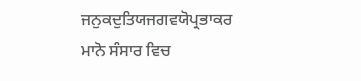ਜਨੁਕਦੁਤਿਯਜਗਵਯੋਪ੍ਰਭਾਕਰ
ਮਾਨੋ ਸੰਸਾਰ ਵਿਚ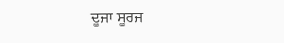ਦੂਜਾ ਸੂਰਜ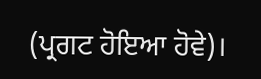(ਪ੍ਰਗਟ ਹੋਇਆ ਹੋਵੇ)।